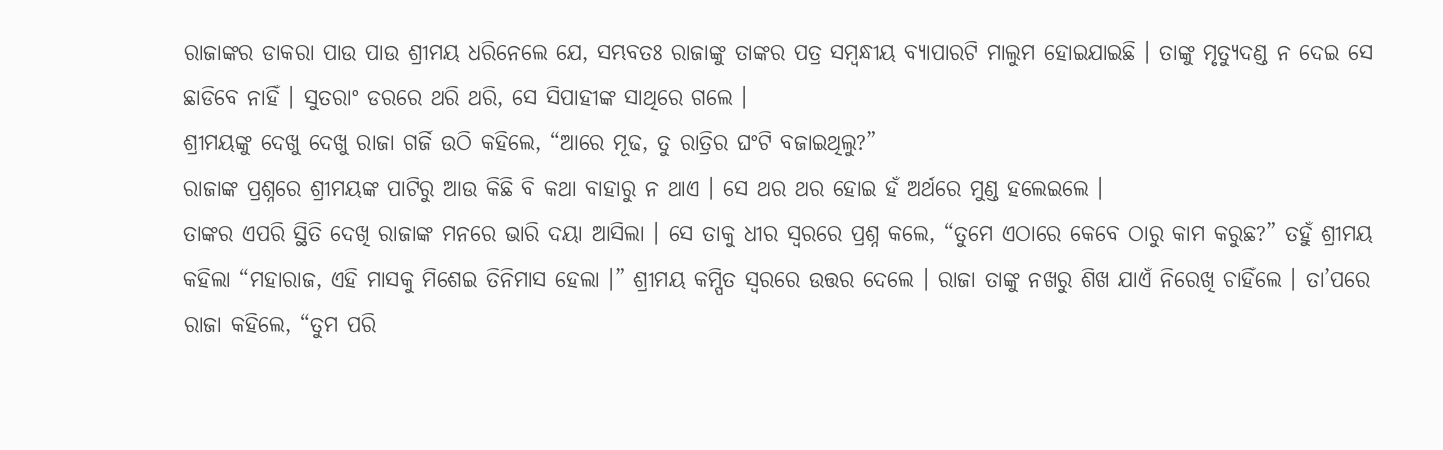ରାଜାଙ୍କର ଡାକରା ପାଉ ପାଉ ଶ୍ରୀମୟ ଧରିନେଲେ ଯେ, ସମ୍ଭବତଃ ରାଜାଙ୍କୁ ତାଙ୍କର ପତ୍ର ସମ୍ବନ୍ଧୀୟ ବ୍ୟାପାରଟି ମାଲୁମ ହୋଇଯାଇଛି । ତାଙ୍କୁ ମୃତ୍ୟୁଦଣ୍ଡ ନ ଦେଇ ସେ ଛାଡିବେ ନାହିଁ । ସୁତରାଂ ଡରରେ ଥରି ଥରି, ସେ ସିପାହୀଙ୍କ ସାଥିରେ ଗଲେ ।
ଶ୍ରୀମୟଙ୍କୁ ଦେଖୁ ଦେଖୁ ରାଜା ଗର୍ଜି ଉଠି କହିଲେ, “ଆରେ ମୂଢ, ତୁ ରାତ୍ରିର ଘଂଟି ବଜାଇଥିଲୁ?”
ରାଜାଙ୍କ ପ୍ରଶ୍ନରେ ଶ୍ରୀମୟଙ୍କ ପାଟିରୁ ଆଉ କିଛି ବି କଥା ବାହାରୁ ନ ଥାଏ । ସେ ଥର ଥର ହୋଇ ହଁ ଅର୍ଥରେ ମୁଣ୍ଡ ହଲେଇଲେ ।
ତାଙ୍କର ଏପରି ସ୍ଥିତି ଦେଖି ରାଜାଙ୍କ ମନରେ ଭାରି ଦୟା ଆସିଲା । ସେ ତାକୁ ଧୀର ସ୍ୱରରେ ପ୍ରଶ୍ନ କଲେ, “ତୁମେ ଏଠାରେ କେବେ ଠାରୁ କାମ କରୁଛ?” ତହୁଁ ଶ୍ରୀମୟ କହିଲା “ମହାରାଜ, ଏହି ମାସକୁ ମିଶେଇ ତିନିମାସ ହେଲା ।” ଶ୍ରୀମୟ କମ୍ପିତ ସ୍ୱରରେ ଉତ୍ତର ଦେଲେ । ରାଜା ତାଙ୍କୁ ନଖରୁ ଶିଖ ଯାଏଁ ନିରେଖି ଚାହିଁଲେ । ତା’ପରେ ରାଜା କହିଲେ, “ତୁମ ପରି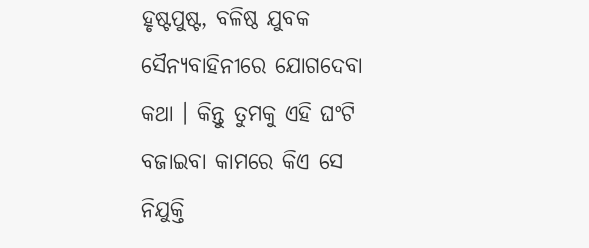ହୃଷ୍ଟପୁଷ୍ଟ, ବଳିଷ୍ଠ ଯୁବକ ସୈନ୍ୟବାହିନୀରେ ଯୋଗଦେବା କଥା । କିନ୍ତୁ ତୁମକୁ ଏହି ଘଂଟି ବଜାଇବା କାମରେ କିଏ ସେ ନିଯୁକ୍ତି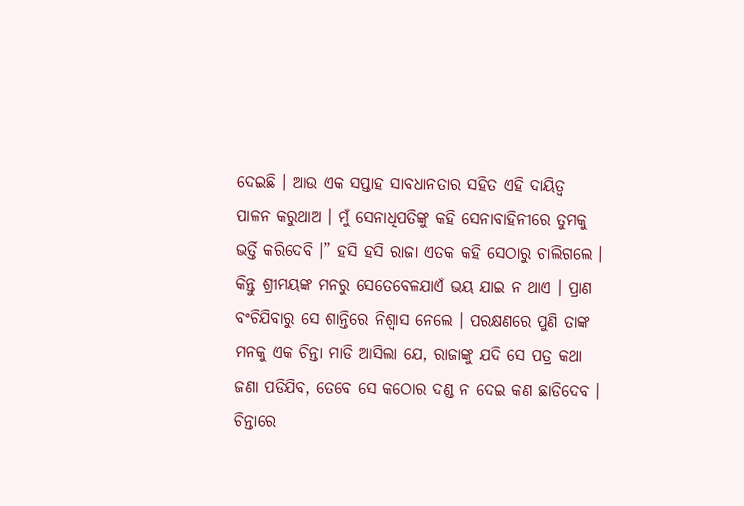ଦେଇଛି । ଆଉ ଏକ ସପ୍ତାହ ସାବଧାନତାର ସହିତ ଏହି ଦାୟିତ୍ୱ ପାଳନ କରୁଥାଅ । ମୁଁ ସେନାଧିପତିଙ୍କୁ କହି ସେନାବାହିନୀରେ ତୁମକୁ ଭର୍ତ୍ତି କରିଦେବି ।” ହସି ହସି ରାଜା ଏତକ କହି ସେଠାରୁ ଚାଲିଗଲେ ।
କିନ୍ତୁ ଶ୍ରୀମୟଙ୍କ ମନରୁ ସେତେବେଳଯାଏଁ ଭୟ ଯାଇ ନ ଥାଏ । ପ୍ରାଣ ବଂଚିଯିବାରୁ ସେ ଶାନ୍ତିରେ ନିଶ୍ୱାସ ନେଲେ । ପରକ୍ଷଣରେ ପୁଣି ତାଙ୍କ ମନକୁ ଏକ ଚିନ୍ତା ମାଡି ଆସିଲା ଯେ, ରାଜାଙ୍କୁ ଯଦି ସେ ପତ୍ର କଥା ଜଣା ପଡିଯିବ, ତେବେ ସେ କଠୋର ଦଣ୍ଡ ନ ଦେଇ କଣ ଛାଡିଦେବ ।
ଚିନ୍ତାରେ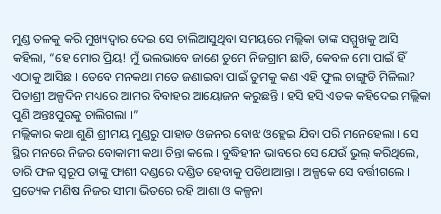ମୁଣ୍ଡ ତଳକୁ କରି ମୁଖ୍ୟଦ୍ୱାର ଦେଇ ସେ ଚାଲିଆସୁଥିବା ସମୟରେ ମଲ୍ଲିକା ତାଙ୍କ ସମ୍ମୁଖକୁ ଆସି କହିଲା, “ହେ ମୋର ପ୍ରିୟ! ମୁଁ ଭଲଭାବେ ଜାଣେ ତୁମେ ନିଜଗ୍ରାମ ଛାଡି, କେବଳ ମୋ ପାଇଁ ହିଁ ଏଠାକୁ ଆସିଛ । ତେବେ ମନକଥା ମତେ ଜଣାଇବା ପାଇଁ ତୁମକୁ କଣ ଏହି ଫୁଲ ଚାଙ୍ଗୁଡି ମିଳିଲା? ପିତାଶ୍ରୀ ଅଳ୍ପଦିନ ମଧ୍ୟରେ ଆମର ବିବାହର ଆୟୋଜନ କରୁଛନ୍ତି । ହସି ହସି ଏତକ କହିଦେଇ ମଲ୍ଲିକା ପୁଣି ଅନ୍ତଃପୁରକୁ ଚାଲିଗଲା ।”
ମଲ୍ଲିକାର କଥା ଶୁଣି ଶ୍ରୀମୟ ମୁଣ୍ଡରୁ ପାହାଡ ଓଜନର ବୋଝ ଓହ୍ଲେଇ ଯିବା ପରି ମନେହେଲା । ସେ ସ୍ଥିର ମନରେ ନିଜର ବୋକାମୀ କଥା ଚିନ୍ତା କଲେ । ବୁଦ୍ଧିହୀନ ଭାବରେ ସେ ଯେଉଁ ଭୁଲ୍ କରିଥିଲେ, ତାରି ଫଳ ସ୍ୱରୂପ ତାଙ୍କୁ ଫାଶୀ ଦଣ୍ଡରେ ଦଣ୍ଡିତ ହେବାକୁ ପଡିଥାଆନ୍ତା । ଅଳ୍ପକେ ସେ ବର୍ତ୍ତୀଗଲେ । ପ୍ରତ୍ୟେକ ମଣିଷ ନିଜର ସୀମା ଭିତରେ ରହି ଆଶା ଓ କଳ୍ପନା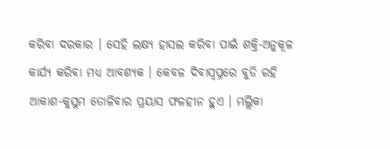କରିବା ଦରକାର । ସେହି ଲକ୍ଷ୍ୟ ହାସଲ କରିବା ପାଇଁ ଶକ୍ତି-ଅନୁକୂଳ କାର୍ଯ୍ୟ କରିବା ମଧ୍ୟ ଆବଶ୍ୟକ । କେବଳ ଦିବାସ୍ୱପ୍ନରେ ବୁଡି ରହି ଆକାଶ-କୁସୁମ ତୋଳିବାର ପ୍ରୟାସ ଫଳହୀନ ହୁଏ । ମଲ୍ଲିକା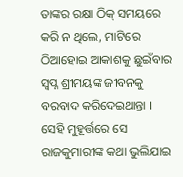ତାଙ୍କର ରକ୍ଷା ଠିକ୍ ସମୟରେ କରି ନ ଥିଲେ, ମାଟିରେ ଠିଆହୋଇ ଆକାଶକୁ ଛୁଇଁବାର ସ୍ୱପ୍ନ ଶ୍ରୀମୟଙ୍କ ଜୀବନକୁ ବରବାଦ କରିଦେଇଥାନ୍ତା । ସେହି ମୁହୂର୍ତ୍ତରେ ସେ ରାଜକୁମାରୀଙ୍କ କଥା ଭୁଲିଯାଇ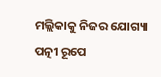ମଲ୍ଲିକାକୁ ନିଜର ଯୋଗ୍ୟା ପତ୍ନୀ ରୂପେ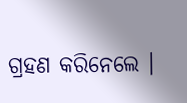ଗ୍ରହଣ କରିନେଲେ ।